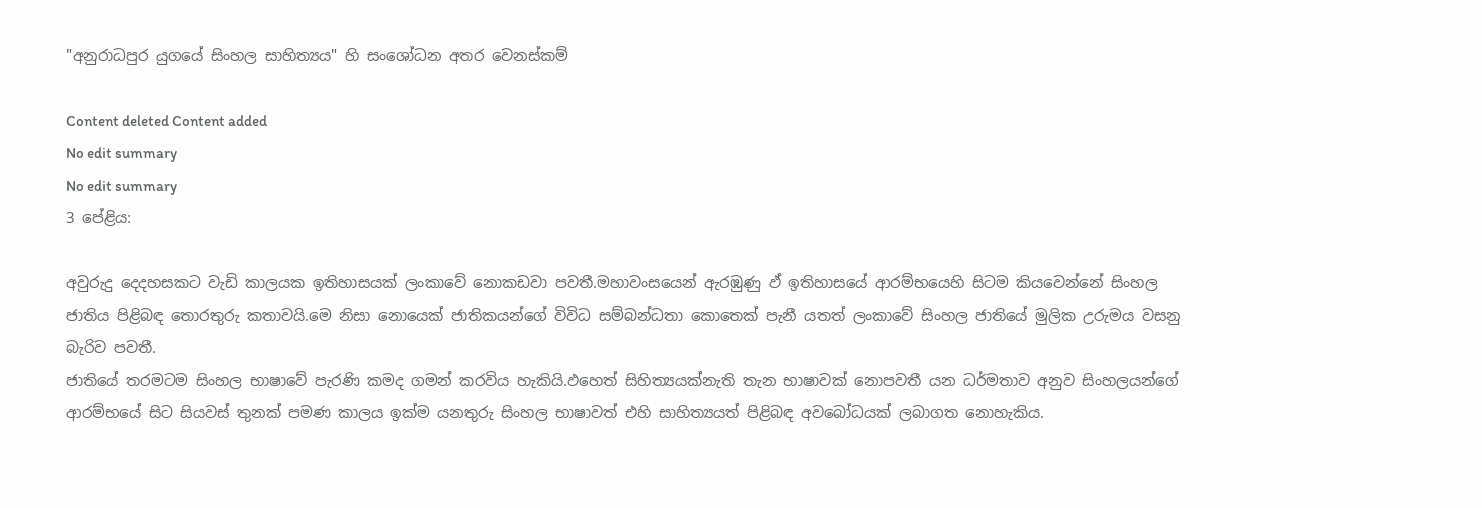"අනුරාධපුර යුගයේ සිංහල සාහිත්‍යය" හි සංශෝධන අතර වෙනස්කම්

Content deleted Content added
No edit summary
No edit summary
3 පේළිය:

අවුරුදු දෙදහසකට වැඩි කාලයක ඉතිහාසයක් ලංකාවේ නොකඩවා පවතී.මහාවංසයෙන් ඇරඹුණු ඵ් ඉතිහාසයේ ආරම්භයෙහි සිටම කියවෙන්නේ සිංහල ජාතිය පිළිබඳ තොරතුරු කතාවයි.මෙ නිසා නොයෙක් ජාතිකයන්ගේ විවිධ සම්බන්ධතා කොතෙක් පැනී යතත් ලංකාවේ සිංහල ජාතියේ මුලික උරුමය වසනු බැරිව පවතී.
ජාතියේ තරමටම සිංහල භාෂාවේ පැරණි කමද ගමන් කරවිය හැකියි.ඵහෙත් සිහිත්‍යයක්නැති තැන භාෂාවක් නොපවතී යන ධර්මතාව අනුව සිංහලයන්ගේ ආරම්භයේ සිට සියවස් තුනක් පමණ කාලය ඉක්ම යනතුරු සිංහල භාෂාවත් එහි සාහිත්‍යයත් පිළිබඳ අවබෝධයක් ලබාගත නොහැකිය.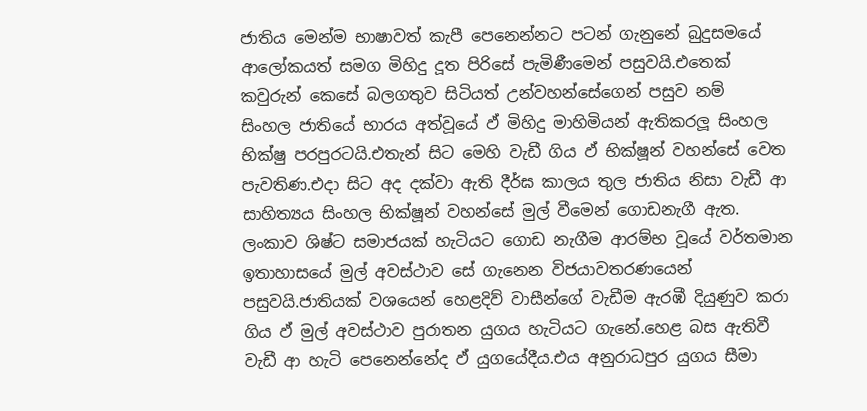ජාතිය මෙන්ම භාෂාවත් කැපී ‍පෙනෙන්නට පටන් ගැනුනේ බුදුසමයේ ආලෝකයත් සමග මිහිදු දූත පිරිසේ පැමිණීමෙන් පසුවයි.එ‍තෙක් කවුරුන් කෙසේ බලගතුව සිටියත් උන්වහන්සේගෙන් පසුව නම්
සිංහල ජාතියේ භාරය අත්වූයේ ඵ් මිහිදු මාහිමියන් ඇතිකරලූ සිංහල භික්ෂු පරපුරටයි.එතැන් සිට මෙහි වැඩී ගිය ඵ් භික්ෂූන් වහන්සේ වෙත පැවතිණ.එදා සිට අද දක්වා ඇති දීර්ඝ කාලය තුල ජාතිය නිසා වැඩී ආ සාහිත්‍යය සිංහල භික්ෂූන් වහන්සේ මුල් වීමෙන් ගොඩනැගී ඇත.
ලංකාව ශිෂ්ට සමාජයක් හැටියට ගොඩ නැගීම ආරම්භ වූයේ වර්තමාන ඉතාහාසයේ මුල් අවස්ථාව සේ ගැනෙන විජයාවතරණයෙන් පසුවයි.ජාතියක් වශයෙන් හෙළදිව් වාසීන්ගේ වැඩීම ඇරඹී දියුණුව කරා ගිය ඵ් මුල් අවස්ථාව පුරාතන යුගය හැටියට ගැනේ.හෙළ බස ඇතිවී වැඩී ආ හැටි පෙනෙන්නේද ඵ් යුගයේදීය.එය අනුරාධපුර යුගය සීමා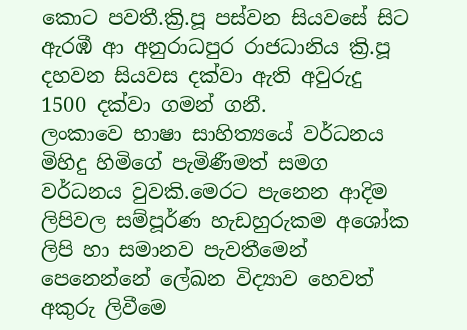කොට පවතී.ක්‍රි.පූ පස්වන සියවසේ සිට ඇරඹී ආ අනුරාධපුර රාජධානිය ක්‍රි.පූ දහවන සියවස දක්වා ඇති අවුරුදු 1500 දක්වා ගමන් ගනී.
ලංකාවෙ භාෂා සාහිත්‍යයේ වර්ධනය මිහිදු හිමිගේ පැමිණීමත් සමග වර්ධනය වුවකි.මෙරට පැනෙන ආදිම ලිපිවල සම්පූර්ණ හැඩහුරුකම අශෝක ලිපි හා සමානව පැවතීමෙන් පෙනෙන්නේ ලේඛන විද්‍යාව හෙවත් අකුරු ලිවීමෙ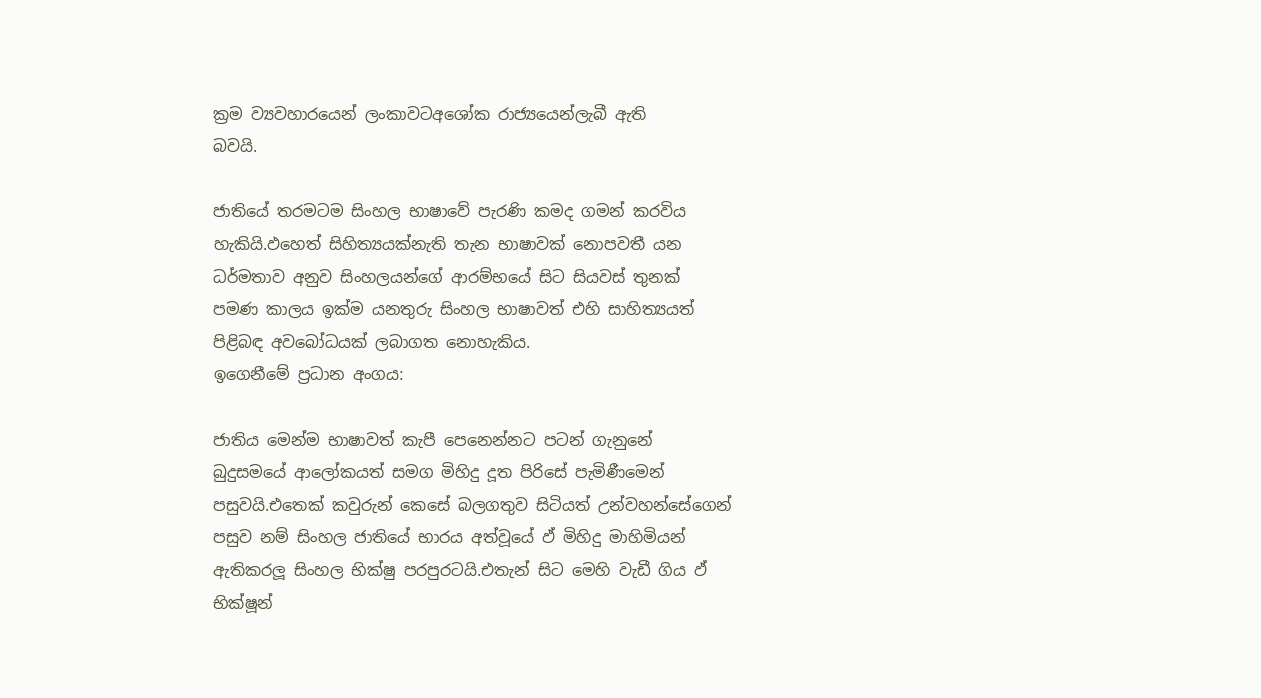ක්‍රම ව්‍යවහාරයෙන් ලංකාවටඅශෝක රාජ්‍යයෙන්ලැබී ඇති
බවයි.

ජාතියේ තරමටම සිංහල භාෂාවේ පැරණි කමද ගමන් කරවිය හැකියි.ඵහෙත් සිහිත්‍යයක්නැති තැන භාෂාවක් නොපවතී යන ධර්මතාව අනුව සිංහලයන්ගේ ආරම්භයේ සිට සියවස් තුනක් පමණ කාලය ඉක්ම යනතුරු සිංහල භාෂාවත් එහි සාහිත්‍යයත් පිළිබඳ අවබෝධයක් ලබාගත නොහැකිය.
ඉගෙනීමේ ප්‍රධාන අංගය:

ජාතිය මෙන්ම භාෂාවත් කැපී ‍පෙනෙන්නට පටන් ගැනුනේ බුදුසමයේ ආලෝකයත් සමග මිහිදු දූත පිරිසේ පැමිණීමෙන් පසුවයි.එ‍තෙක් කවුරුන් කෙසේ බලගතුව සිටියත් උන්වහන්සේගෙන් පසුව නම් සිංහල ජාතියේ භාරය අත්වූයේ ඵ් මිහිදු මාහිමියන් ඇතිකරලූ සිංහල භික්ෂු පරපුරටයි.එතැන් සිට මෙහි වැඩී ගිය ඵ් භික්ෂූන්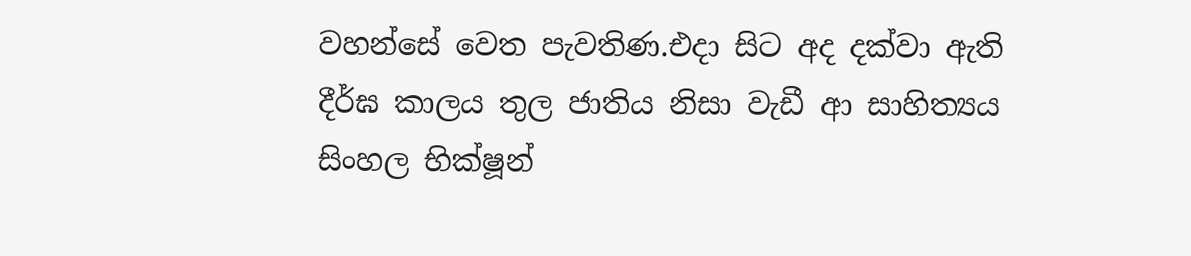වහන්සේ වෙත පැවතිණ.එදා සිට අද දක්වා ඇති දීර්ඝ කාලය තුල ජාතිය නිසා වැඩී ආ සාහිත්‍යය සිංහල භික්ෂූන්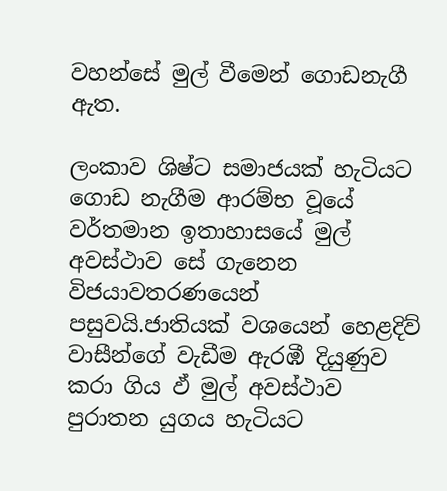වහන්සේ මුල් වීමෙන් ගොඩනැගී ඇත.

ලංකාව ශිෂ්ට සමාජයක් හැටියට ගොඩ නැගීම ආරම්භ වූයේ වර්තමාන ඉතාහාසයේ මුල් අවස්ථාව සේ ගැනෙන විජයාවතරණයෙන් පසුවයි.ජාතියක් වශයෙන් හෙළදිව් වාසීන්ගේ වැඩීම ඇරඹී දියුණුව කරා ගිය ඵ් මුල් අවස්ථාව පුරාතන යුගය හැටියට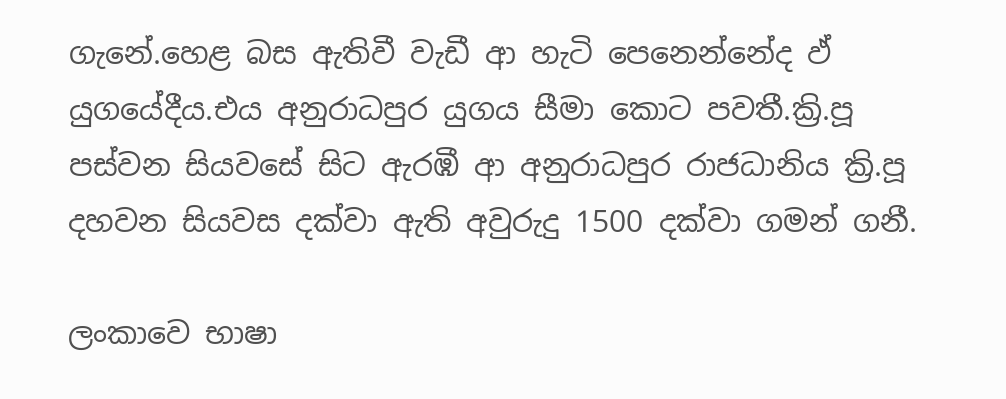ගැනේ.හෙළ බස ඇතිවී වැඩී ආ හැටි පෙනෙන්නේද ඵ් යුගයේදීය.එය අනුරාධපුර යුගය සීමා කොට පවතී.ක්‍රි.පූ පස්වන සියවසේ සිට ඇරඹී ආ අනුරාධපුර රාජධානිය ක්‍රි.පූ දහවන සියවස දක්වා ඇති අවුරුදු 1500 දක්වා ගමන් ගනී.

ලංකාවෙ භාෂා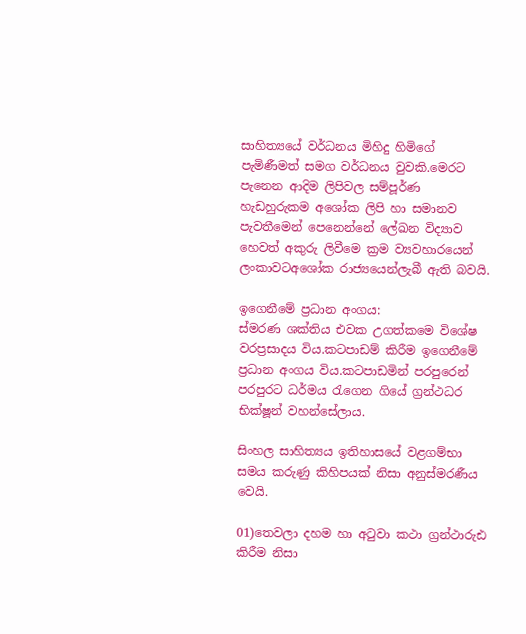සාහිත්‍යයේ වර්ධනය මිහිදු හිමිගේ පැමිණීමත් සමග වර්ධනය වුවකි.මෙරට පැනෙන ආදිම ලිපිවල සම්පූර්ණ හැඩහුරුකම අශෝක ලිපි හා සමානව පැවතීමෙන් පෙනෙන්නේ ලේඛන විද්‍යාව හෙවත් අකුරු ලිවීමෙ ක්‍රම ව්‍යවහාරයෙන් ලංකාවටඅශෝක රාජ්‍යයෙන්ලැබී ඇති බවයි.

ඉගෙනීමේ ප්‍රධාන අංගය:
ස්මරණ ශක්තිය එවක උගත්කමෙ විශේෂ වරප්‍රසාදය විය.කටපාඩම් කිරීම ඉගෙනීමේ ප්‍රධාන අංගය විය.කටපාඩමින් පරපුරෙන් පරපුරට ධර්මය රැගෙන ගියේ ග්‍රන්ථධර භික්ෂූන් වහන්සේලාය.

සිංහල සාහිත්‍යය ඉතිහාසයේ වළගම්භා සමය කරුණු කිහිපයක් නිසා අනුස්මරණීය වෙයි.

01)තෙවලා දහම හා අටුවා කථා ග්‍රන්ථාරුඪ කිරීම නිසා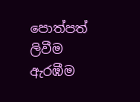පොත්පත් ලිවීම ඇරඹීම